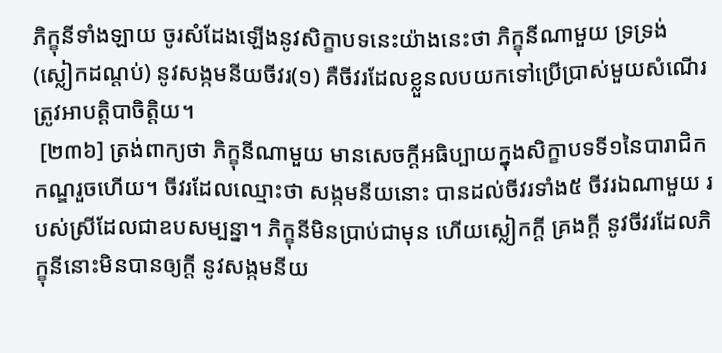ភិក្ខុនីទាំងឡាយ ចូរសំដែងឡើងនូវសិក្ខាបទនេះយ៉ាងនេះថា ភិក្ខុនីណាមួយ ទ្រទ្រង់ (ស្លៀកដណ្តប់) នូវសង្កមនីយចីវរ(១) គឺចីវរដែលខ្លួនលបយកទៅប្រើប្រាស់មួយសំណើរ ត្រូវអាបត្តិបាចិត្តិយ។
 [២៣៦] ត្រង់ពាក្យថា ភិក្ខុនីណាមួយ មានសេចក្តីអធិប្បាយក្នុងសិក្ខាបទទី១នៃបារាជិកកណ្ឌរួចហើយ។ ចីវរដែលឈ្មោះថា សង្កមនីយនោះ បានដល់ចីវរទាំង៥ ចីវរឯណាមួយ របស់ស្រីដែលជាឧបសម្បន្នា។ ភិក្ខុនីមិនប្រាប់ជាមុន ហើយស្លៀកក្តី គ្រងក្តី នូវចីវរដែលភិក្ខុនីនោះមិនបានឲ្យក្តី នូវសង្កមនីយ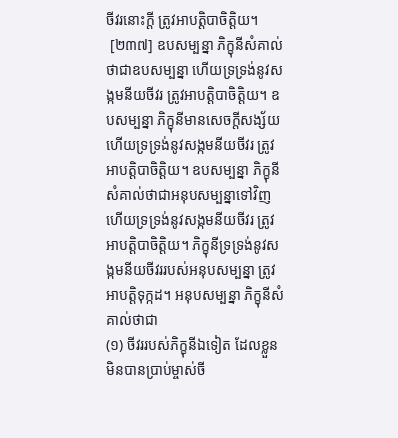ចីវរនោះក្តី ត្រូវអាបត្តិបាចិត្តិយ។
 [២៣៧] ឧបសម្បន្នា ភិក្ខុនីសំគាល់ថាជាឧបសម្បន្នា ហើយទ្រទ្រង់នូវសង្កមនីយចីវរ ត្រូវអាបត្តិបាចិត្តិយ។ ឧបសម្បន្នា ភិក្ខុនីមានសេចក្តីសង្ស័យ ហើយទ្រទ្រង់នូវសង្កមនីយចីវរ ត្រូវអាបត្តិបាចិត្តិយ។ ឧបសម្បន្នា ភិក្ខុនីសំគាល់ថាជាអនុបសម្បន្នាទៅវិញ ហើយទ្រទ្រង់នូវសង្កមនីយចីវរ ត្រូវអាបត្តិបាចិត្តិយ។ ភិក្ខុនីទ្រទ្រង់នូវសង្កមនីយចីវររបស់អនុបសម្បន្នា ត្រូវអាបត្តិទុក្កដ។ អនុបសម្បន្នា ភិក្ខុនីសំគាល់ថាជា
(១) ចីវររបស់ភិក្ខុនីឯទៀត ដែលខ្លួនមិនបានប្រាប់ម្ចាស់ចី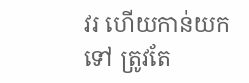វរ ហើយកាន់យកទៅ ត្រូវតែ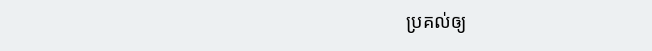ប្រគល់ឲ្យ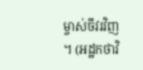ម្ចាស់ចីវរវិញ។ (អដ្ឋកថាវិ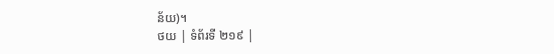ន័យ)។
ថយ | ទំព័រទី ២១៩ |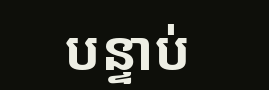បន្ទាប់